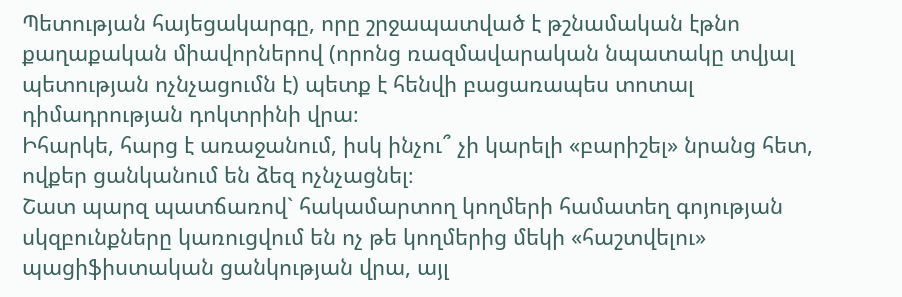Պետության հայեցակարգը, որը շրջապատված է թշնամական էթնո քաղաքական միավորներով (որոնց ռազմավարական նպատակը տվյալ պետության ոչնչացումն է) պետք է հենվի բացառապես տոտալ դիմադրության դոկտրինի վրա։
Իհարկե, հարց է առաջանում, իսկ ինչու՞ չի կարելի «բարիշել» նրանց հետ, ովքեր ցանկանում են ձեզ ոչնչացնել։
Շատ պարզ պատճառով` հակամարտող կողմերի համատեղ գոյության սկզբունքները կառուցվում են ոչ թե կողմերից մեկի «հաշտվելու» պացիֆիստական ցանկության վրա, այլ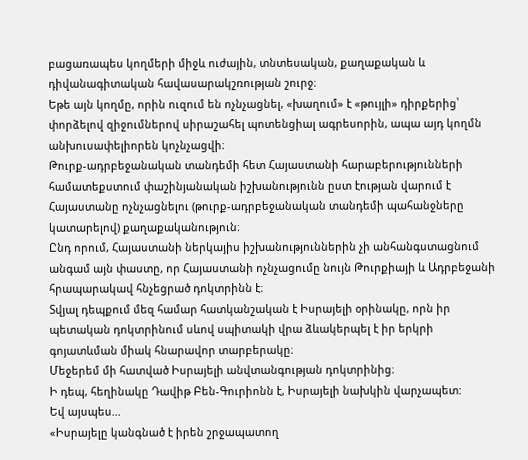բացառապես կողմերի միջև ուժային, տնտեսական, քաղաքական և դիվանագիտական հավասարակշռության շուրջ։
Եթե այն կողմը, որին ուզում են ոչնչացնել, «խաղում» է «թույլի» դիրքերից՝ փորձելով զիջումներով սիրաշահել պոտենցիալ ագրեսորին, ապա այդ կողմն անխուսափելիորեն կոչնչացվի։
Թուրք-ադրբեջանական տանդեմի հետ Հայաստանի հարաբերությունների համատեքստում փաշինյանական իշխանությունն ըստ էության վարում է Հայաստանը ոչնչացնելու (թուրք-ադրբեջանական տանդեմի պահանջները կատարելով) քաղաքականություն։
Ընդ որում, Հայաստանի ներկայիս իշխանություններին չի անհանգստացնում անգամ այն փաստը, որ Հայաստանի ոչնչացումը նույն Թուրքիայի և Ադրբեջանի հրապարակավ հնչեցրած դոկտրինն է։
Տվյալ դեպքում մեզ համար հատկանշական է Իսրայելի օրինակը, որն իր պետական դոկտրինում սևով սպիտակի վրա ձևակերպել է իր երկրի գոյատևման միակ հնարավոր տարբերակը։
Մեջերեմ մի հատված Իսրայելի անվտանգության դոկտրինից։
Ի դեպ, հեղինակը Դավիթ Բեն-Գուրիոնն է, Իսրայելի նախկին վարչապետ:
Եվ այսպես...
«Իսրայելը կանգնած է իրեն շրջապատող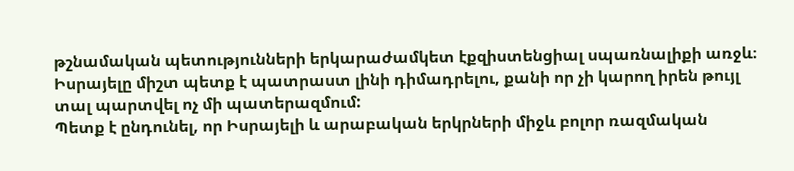թշնամական պետությունների երկարաժամկետ էքզիստենցիալ սպառնալիքի առջև։ Իսրայելը միշտ պետք է պատրաստ լինի դիմադրելու, քանի որ չի կարող իրեն թույլ տալ պարտվել ոչ մի պատերազմում:
Պետք է ընդունել, որ Իսրայելի և արաբական երկրների միջև բոլոր ռազմական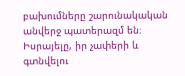բախումները շարունակական անվերջ պատերազմ են։
Իսրայելը, իր չափերի և գտնվելու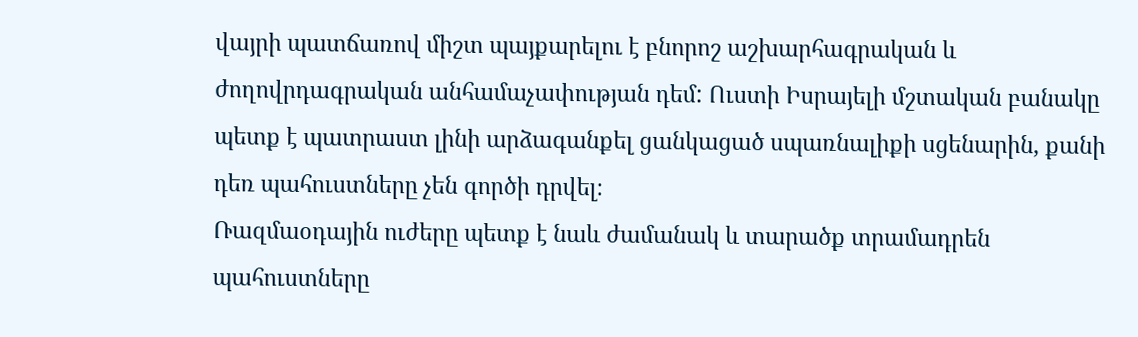վայրի պատճառով միշտ պայքարելու է բնորոշ աշխարհագրական և ժողովրդագրական անհամաչափության դեմ: Ուստի Իսրայելի մշտական բանակը պետք է պատրաստ լինի արձագանքել ցանկացած սպառնալիքի սցենարին, քանի դեռ պահուստները չեն գործի դրվել։
Ռազմաօդային ուժերը պետք է նաև ժամանակ և տարածք տրամադրեն պահուստները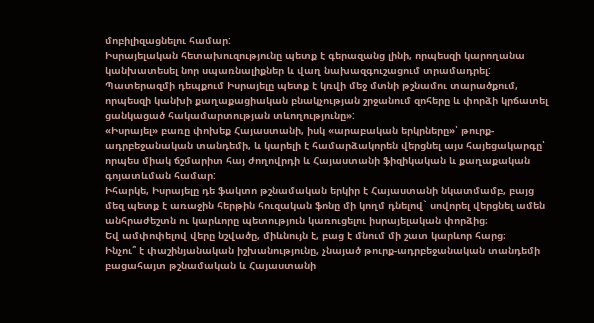մոբիլիզացնելու համար:
Իսրայելական հետախուզությունը պետք է գերազանց լինի, որպեսզի կարողանա կանխատեսել նոր սպառնալիքներ և վաղ նախազգուշացում տրամադրել:
Պատերազմի դեպքում Իսրայելը պետք է կռվի մեջ մտնի թշնամու տարածքում, որպեսզի կանխի քաղաքացիական բնակչության շրջանում զոհերը և փորձի կրճատել ցանկացած հակամարտության տևողությունը»:
«Իսրայել» բառը փոխեք Հայաստանի, իսկ «արաբական երկրները»՝ թուրք-ադրբեջանական տանդեմի, և կարելի է համարձակորեն վերցնել այս հայեցակարգը՝ որպես միակ ճշմարիտ հայ ժողովրդի և Հայաստանի ֆիզիկական և քաղաքական գոյատևման համար:
Իհարկե, Իսրայելը դե ֆակտո թշնամական երկիր է Հայաստանի նկատմամբ, բայց մեզ պետք է առաջին հերթին հուզական ֆոնը մի կողմ դնելով` սովորել վերցնել ամեն անհրաժեշտն ու կարևորը պետություն կառուցելու իսրայելական փորձից։
Եվ ամփոփելով վերը նշվածը, միևնույն է, բաց է մնում մի շատ կարևոր հարց։
Ինչու՞ է փաշինյանական իշխանությունը, չնայած թուրք-ադրբեջանական տանդեմի բացահայտ թշնամական և Հայաստանի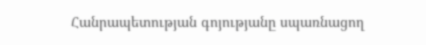Հանրապետության գոյությանը սպառնացող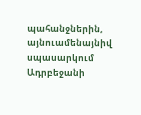պահանջներին, այնուամենայնիվ սպասարկում Ադրբեջանի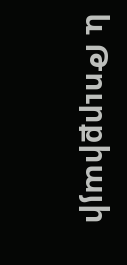և Թուրքիայի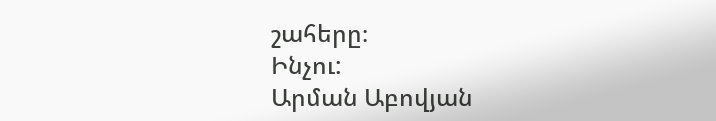շահերը։
Ինչու:
Արման Աբովյան